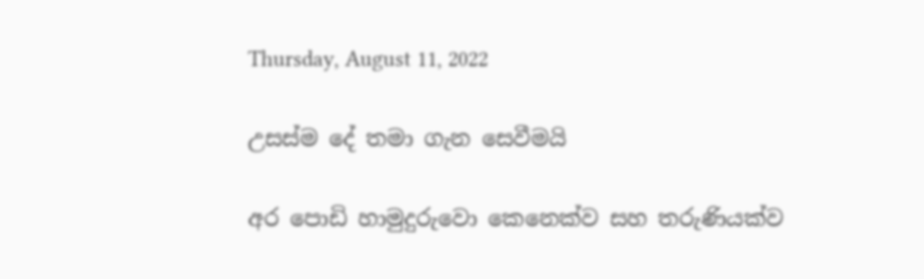Thursday, August 11, 2022

උසස්ම දේ තමා ගැන සෙවීමයි

අර පොඩි හාමුදුරුවො කෙනෙක්ව සහ තරුණියක්ව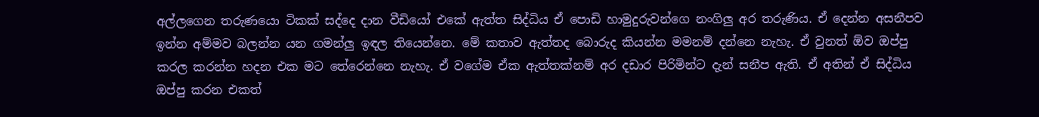අල්ලගෙන තරුණයො ටිකක් සද්දෙ දාන වීඩියෝ එකේ ඇත්ත සිද්ධිය ඒ පොඩි හාමුදුරුවන්ගෙ නංගිලු අර තරුණිය. ඒ දෙන්න අසනීපව ඉන්න අම්මව බලන්න යන ගමන්ලු ඉඳල තියෙන්නෙ. මේ කතාව ඇත්තද බොරුද කියන්න මමනම් දන්නෙ නැහැ. ඒ වුනත් ඕව ඔප්පු කරල කරන්න හදන එක මට තේරෙන්නෙ නැහැ. ඒ වගේම ඒක ඇත්තක්නම් අර දඩාර පිරිමින්ට දැන් සනීප ඇති. ඒ අතින් ඒ සිද්ධිය ඔප්පු කරන එකත්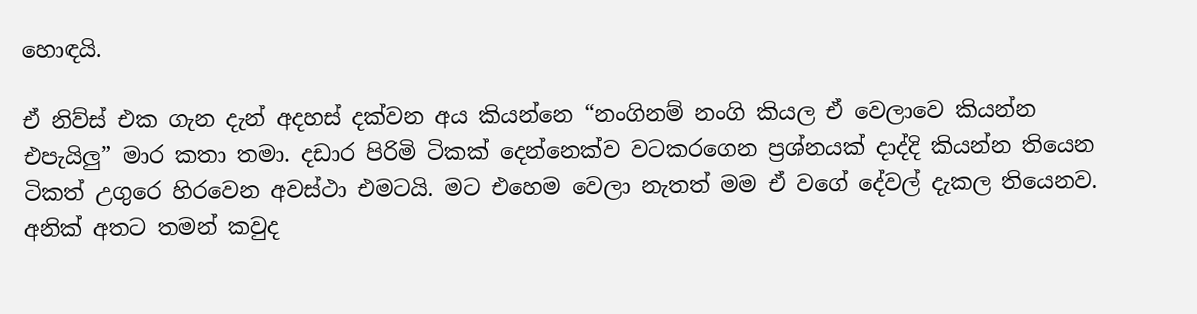හොඳයි.

ඒ නිව්ස් එක ගැන දැන් අදහස් දක්වන අය කියන්නෙ “නංගිනම් නංගි කියල ඒ වෙලාවෙ කියන්න එපැයිලු” මාර කතා තමා. දඩාර පිරිමි ටිකක් දෙන්නෙක්ව වටකරගෙන ප්‍රශ්නයක් දාද්දි කියන්න තියෙන ටිකත් උගුරෙ හිරවෙන අවස්ථා එමටයි. මට එහෙම වෙලා නැතත් මම ඒ වගේ දේවල් දැකල තියෙනව. අනික් අතට තමන් කවුද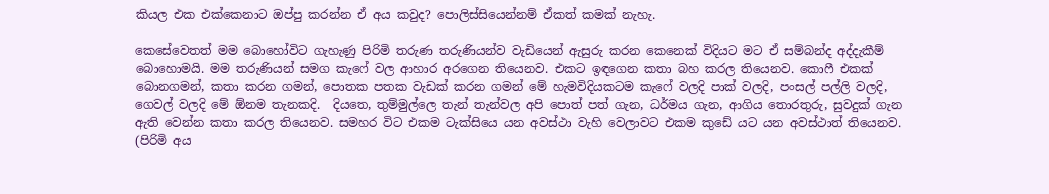කියල එක එක්කෙනාට ඔප්පු කරන්න ඒ අය කවුද? පොලිස්සියෙන්නම් ඒකත් කමක් නැහැ.

කෙසේවෙතත් මම බොහෝවිට ගැහැණු පිරිමි තරුණ තරුණියන්ව වැඩියෙන් ඇසුරු කරන කෙනෙක් විදියට මට ඒ සම්බන්ද අද්දැකීම් බොහොමයි. මම තරුණියන් සමග කැෆේ වල ආහාර අරගෙන තියෙනව. එකට ඉඳගෙන කතා බහ කරල තියෙනව. කොෆී එකක් බොනගමන්, කතා කරන ගමන්, පොතක පතක වැඩක් කරන ගමන් මේ හැමවිදියකටම කැෆේ වලදි පාක් වලදි, පංසල් පල්ලි වලදි, ගෙවල් වලදි මේ ඕනම තැනකදි.  දියතෙ, තුම්මුල්ලෙ තැන් තැන්වල අපි පොත් පත් ගැන, ධර්මය ගැන, ආගිය තොරතුරු, සුවදුක් ගැන ඇති වෙන්න කතා කරල තියෙනව. සමහර විට එකම ටැක්සියෙ යන අවස්ථා වැහි වෙලාවට එකම කුඩේ යට යන අවස්ථාත් තියෙනව. (පිරිමි අය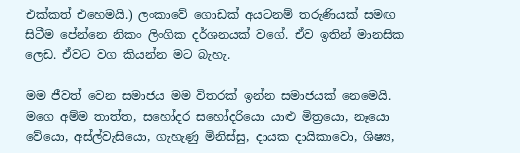එක්කත් එහෙමයි.) ලංකාවේ ගොඩක් අයටනම් තරුණියක් සමඟ සිටීම පේන්නෙ නිකං ලිංගික දර්ශනයක් වගේ. ඒව ඉතින් මානසික ලෙඩ. ඒවට වග කියන්න මට බැහැ.

මම ජීවත් වෙන සමාජය මම විතරක් ඉන්න සමාජයක් නෙමෙයි. මගෙ අම්ම තාත්ත, සහෝදර සහෝදරියො යාළු මිත්‍රයො, නෑයො වේයො, අස්ල්වැසියො, ගැහැණු මිනිස්සු, දායක දායිකාවො, ශිෂ්‍ය,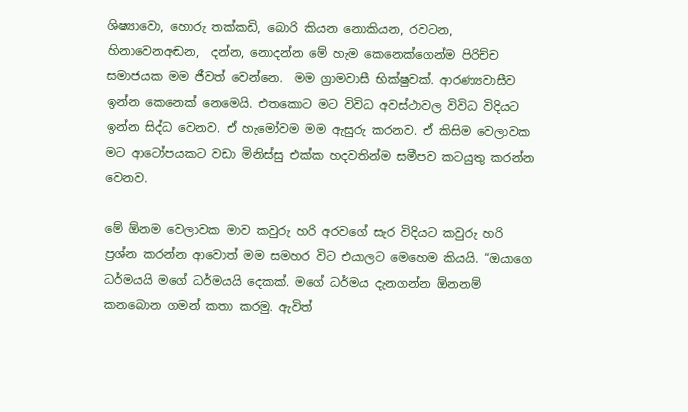ශිෂ්‍යාවො, හොරු තක්කඩි, බොරි කියන නොකියන, රවටන, හිනාවෙනඅඬන,  දන්න, නොදන්න මේ හැම කෙනෙක්ගෙන්ම පිරිච්ච සමාජයක මම ජීවත් වෙන්නෙ.  මම ග්‍රාමවාසී භික්ෂුවක්. ආරණ්‍යවාසීව ඉන්න කෙනෙක් නෙමෙයි. එතකොට මට විවිධ අවස්ථාවල විවිධ විදියට ඉන්න සිද්ධ වෙනව. ඒ හැමෝවම මම ඇසුරු කරනව. ඒ කිසිම වෙලාවක මට ආටෝපයකට වඩා මිනිස්සු එක්ක හදවතින්ම සමීපව කටයුතු කරන්න වෙනව.

මේ ඕනම වෙලාවක මාව කවුරු හරි අරවගේ සැර විදියට කවුරු හරි ප්‍රශ්න කරන්න ආවොත් මම සමහර විට එයාලට මෙහෙම කියයි. “ඔයාගෙ ධර්මයයි මගේ ධර්මයයි දෙකක්. මගේ ධර්මය දැනගන්න ඕනනම් කනබොන ගමන් කතා කරමු. ඇවිත්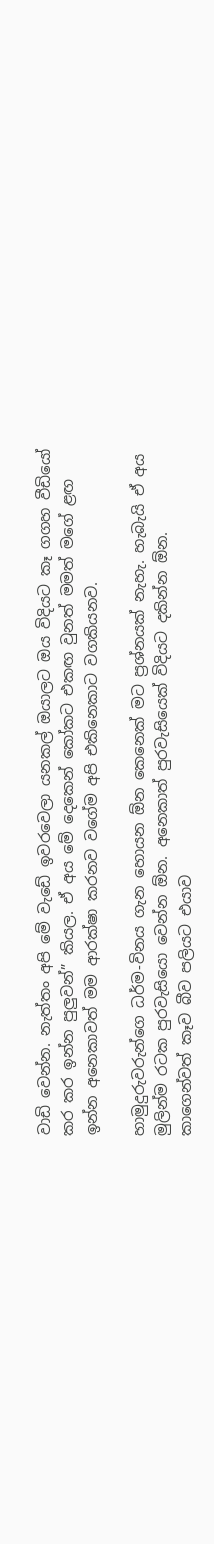වාඩි වෙන්න. නැත්තං අපි මේ වැඩේ ඉවරවෙලා යනකල් ඔයාලට ඔය විදියට කෑ ගගහ වීඩියෝ කර කර ඉන්න පුලුවන්” කියල. ඒ අය මේ දෙකෙන් කෝකට එකඟ වුනත් මමත් මගේ ළඟ ඉන්න අනෙකාවත් මම ආරක්ෂා කරනව වගේම අපි එකිනෙකාට වගකියනව.

හාමුදුරුවරුන්ගෙ ධර්ම-විනය ගැන හොයන ඕන කෙනෙක් මට ප්‍රශ්නයක් නැහැ. හැබැයි ඒ අය මුලින්ම රටක පුරවැසියො වෙන්න ඕන. අනෙකාත් පුරවැසියෙක් විදියට දකින්න ඕන. කාගෙන්වත් කෑව බීව පලියට එයාව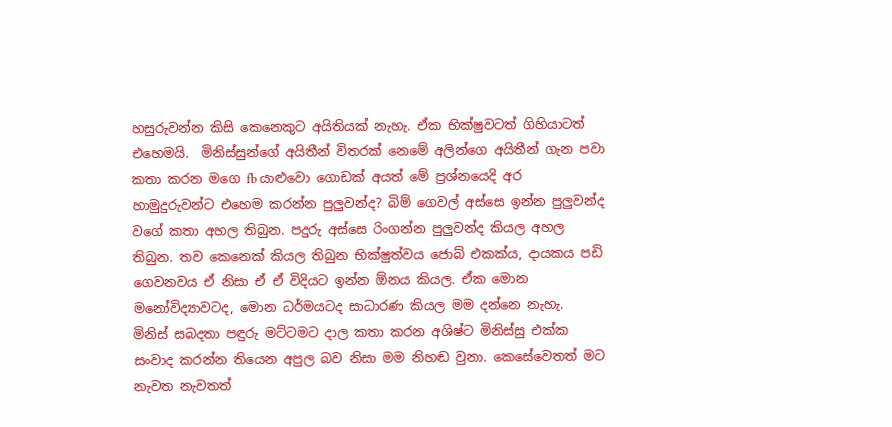හසුරුවන්න කිසි කෙනෙකුට අයිතියක් නැහැ. ඒක භික්ෂුවටත් ගිහියාටත් එහෙමයි.  මිනිස්සුන්ගේ අයිතීන් විතරක් නෙමේ අලින්ගෙ අයිතීන් ගැන පවා කතා කරන මගෙ fb යාළුවො ගොඩක් අයත් මේ ප්‍රශ්නයෙදි අර හාමුදුරුවන්ට එහෙම කරන්න පුලුවන්ද? බිම් ගෙවල් අස්සෙ ඉන්න පුලුවන්ද වගේ කතා අහල තිබුන. පදුරු අස්සෙ රිංගන්න පුලුවන්ද කියල අහල තිබුන. තව කෙනෙක් කියල තිබුන භික්ෂුත්වය ජොබ් එකක්ය, දායකය පඩි ගෙවනවය ඒ නිසා ඒ ඒ විදියට ඉන්න ඕනය කියල. ඒක මොන මනෝවිද්‍යාවටද, මොන ධර්මයටද සාධාරණ කියල මම දන්නෙ නැහැ.  මිනිස් සබදතා පඳුරු මට්ටමට දාල කතා කරන අශිෂ්ට මිනිස්සු එක්ක සංවාද කරන්න තියෙන අපුල බව නිසා මම නිහඬ වුනා. කෙසේවෙතත් මට නැවත නැවතත්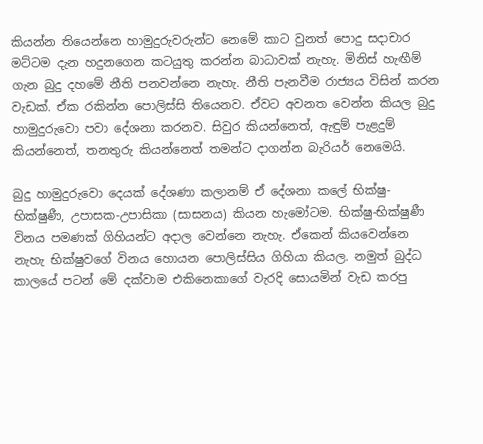කියන්න තියෙන්නෙ හාමුදුරුවරුන්ට නෙමේ කාට වුනත් පොදු සදාචාර මට්ටම දැන හදුනගෙන කටයුතු කරන්න බාධාවක් නැහැ. මිනිස් හැඟීම් ගැන බුදු දහමේ නීති පනවන්නෙ නැහැ. නීති පැනවීම රාජ්‍යය විසින් කරන වැඩක්. ඒක රකින්න පොලිස්සි තියෙනව. ඒවට අවනත වෙන්න කියල බුදු හාමුදුරුවො පවා දේශනා කරනව. සිවුර කියන්නෙත්, ඇඳුම් පැළදුම් කියන්නෙත්, තනතුරු කියන්නෙත් තමන්ට දාගන්න බැරියර් නෙමෙයි.

බුදු හාමුදුරුවො දෙයක් දේශණා කලානම් ඒ දේශනා කලේ භික්ෂු-භික්ෂුණී, උපාසක-උපාසිකා (සාසනය) කියන හැමෝටම. භික්ෂු-භික්ෂුණී විනය පමණක් ගිහියන්ට අදාල වෙන්නෙ නැහැ. ඒකෙන් කියවෙන්නෙ නැහැ භික්ෂුවගේ විනය හොයන පොලිස්සිය ගිහියා කියල. නමුත් බුද්ධ කාලයේ පටන් මේ දක්වාම එකිනෙකාගේ වැරදි සොයමින් වැඩ කරපු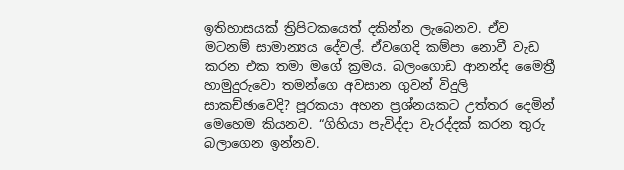ඉතිහාසයක් ත්‍රිපිටකයෙත් දකින්න ලැබෙනව. ඒව මටනම් සාමාන්‍යය දේවල්. ඒවගෙදි කම්පා නොවී වැඩ කරන එක තමා මගේ ක්‍රමය. බලංගොඩ ආනන්ද මෛත්‍රී හාමුදුරුවො තමන්ගෙ අවසාන ගුවන් විදුලි සාකච්ඡාවෙදි? පූරකයා අහන ප්‍රශ්නයකට උත්තර දෙමින් මෙහෙම කියනව. “ගිහියා පැවිද්දා වැරද්දක් කරන තුරු බලාගෙන ඉන්නව.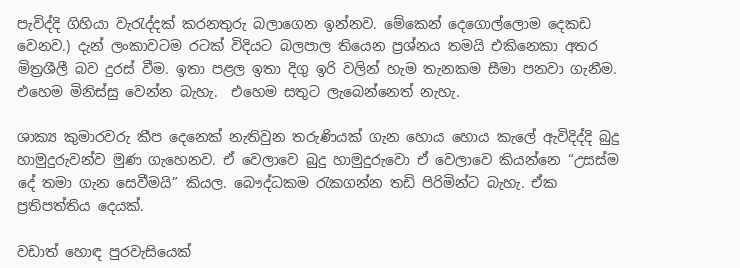පැවිද්දි ගිහියා වැරැද්දක් කරනතුරු බලාගෙන ඉන්නව. මේකෙන් දෙගොල්ලොම දෙකඩ වෙනව.) දැන් ලංකාවටම රටක් විදියට බලපාල තියෙන ප්‍රශ්නය තමයි එකිනෙකා අතර මිත්‍රශීලී බව දුරස් වීම. ඉතා පළල ඉතා දිගු ඉරි වලින් හැම තැනකම සීමා පනවා ගැනීම. එහෙම මිනිස්සු වෙන්න බැහැ.  එහෙම සතුට ලැබෙන්නෙත් නැහැ.

ශාක්‍ය කුමාරවරු කීප දෙනෙක් නැතිවුන තරුණියක් ගැන හොය හොය කැලේ ඇවිදිද්දි බුදු හාමුදුරුවන්ව මුණ ගැහෙනව. ඒ වෙලාවෙ බුදු හාමුදුරුවො ඒ වෙලාවෙ කියන්නෙ “උසස්ම දේ තමා ගැන සෙවීමයි” කියල. බෞද්ධකම රැකගන්න තඩි පිරිමින්ට බැහැ. ඒක ප්‍රතිපත්තිය දෙයක්.

වඩාත් හොඳ පුරවැසියෙක්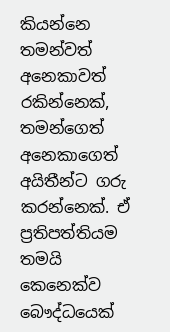කියන්නෙ තමන්වත් අනෙකාවත් රකින්නෙක්, තමන්ගෙත් අනෙකාගෙත් අයිතීන්ට ගරු කරන්නෙක්. ඒ ප්‍රතිපත්තියම තමයි කෙනෙක්ව බෞද්ධයෙක්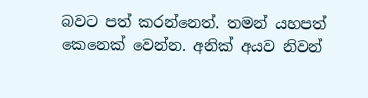බවට පත් කරන්නෙත්. තමන් යහපත් කෙනෙක් වෙන්න. අනික් අයව නිවන්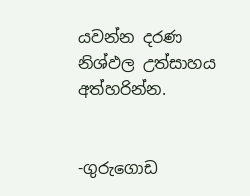යවන්න දරණ නිශ්ඵල උත්සාහය අත්හරින්න.


-ගුරුගොඩ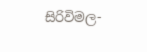සිරිවිමල-